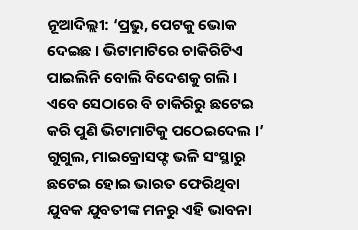ନୂଆଦିଲ୍ଲୀ: ‘ପ୍ରଭୁ, ପେଟକୁ ଭୋକ ଦେଇଛ । ଭିଟାମାଟିରେ ଚାକିରିଟିଏ ପାଇଲିନି ବୋଲି ବିଦେଶକୁ ଗଲି । ଏବେ ସେଠାରେ ବି ଚାକିରିରୁ ଛଟେଇ କରି ପୁଣି ଭିଟାମାଟିକୁ ପଠେଇଦେଲ ।’ ଗୁଗୁଲ, ମାଇକ୍ରୋସଫ୍ଟ ଭଳି ସଂସ୍ଥାରୁ ଛଟେଇ ହୋଇ ଭାରତ ଫେରିଥିବା ଯୁବକ ଯୁବତୀଙ୍କ ମନରୁ ଏହି ଭାବନା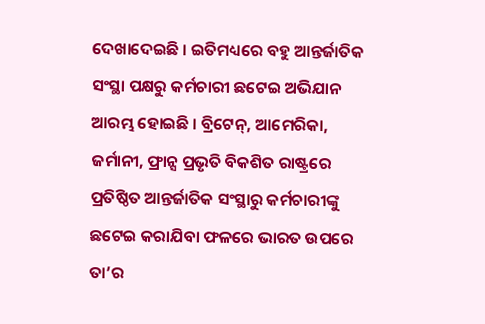ଦେଖାଦେଇଛି । ଇତିମଧ୍ୟରେ ବହୁ ଆନ୍ତର୍ଜାତିକ ସଂସ୍ଥା ପକ୍ଷରୁ କର୍ମଚାରୀ ଛଟେଇ ଅଭିଯାନ ଆରମ୍ଭ ହୋଇଛି । ବ୍ରିଟେନ୍, ଆମେରିକା, ଜର୍ମାନୀ, ଫ୍ରାନ୍ସ ପ୍ରଭୃତି ବିକଶିତ ରାଷ୍ଟ୍ରରେ ପ୍ରତିଷ୍ଠିତ ଆନ୍ତର୍ଜାତିକ ସଂସ୍ଥାରୁ କର୍ମଚାରୀଙ୍କୁ ଛଟେଇ କରାଯିବା ଫଳରେ ଭାରତ ଉପରେ ତା’ର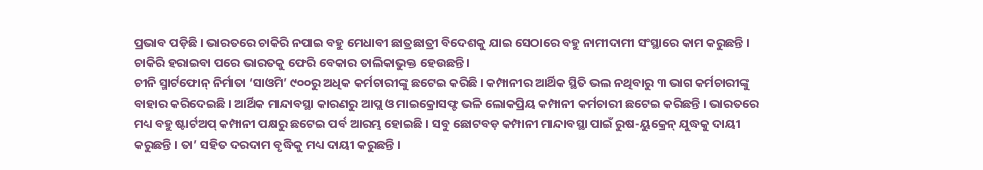ପ୍ରଭାବ ପଡ଼ିଛି । ଭାରତରେ ଚାକିରି ନପାଇ ବହୁ ମେଧାବୀ ଛାତ୍ରଛାତ୍ରୀ ବିଦେଶକୁ ଯାଇ ସେଠାରେ ବହୁ ନାମୀଦାମୀ ସଂସ୍ଥାରେ କାମ କରୁଛନ୍ତି । ଚାକିରି ହରାଇବା ପରେ ଭାରତକୁ ଫେରି ବେକାର ତାଲିକାଭୁକ୍ତ ହେଉଛନ୍ତି ।
ଚୀନି ସ୍ମାର୍ଟଫୋନ୍ ନିର୍ମାତା ‘ସାଓମି’ ୯୦୦ରୁ ଅଧିକ କର୍ମଚାରୀଙ୍କୁ ଛଟେଇ କରିଛି । କମ୍ପାନୀର ଆର୍ଥିକ ସ୍ଥିତି ଭଲ ନଥିବାରୁ ୩ ଭାଗ କର୍ମଚାରୀଙ୍କୁ ବାହାର କରିଦେଇଛି । ଆର୍ଥିକ ମାନ୍ଦାବସ୍ଥା କାରଣରୁ ଆପ୍ଲ ଓ ମାଇକ୍ରୋସଫ୍ଟ ଭଳି ଲୋକପ୍ରିୟ କମ୍ପାନୀ କର୍ମଚାରୀ ଛଟେଇ କରିଛନ୍ତି । ଭାରତରେ ମଧ୍ୟ ବହୁ ଷ୍ଟାର୍ଟଅପ୍ କମ୍ପାନୀ ପକ୍ଷରୁ ଛଟେଇ ପର୍ବ ଆରମ୍ଭ ହୋଇଛି । ସବୁ ଛୋଟବଡ଼ କମ୍ପାନୀ ମାନ୍ଦାବସ୍ଥା ପାଇଁ ରୁଷ-ୟୁକ୍ରେନ୍ ଯୁଦ୍ଧକୁ ଦାୟୀ କରୁଛନ୍ତି । ତା’ ସହିତ ଦରଦାମ ବୃଦ୍ଧିକୁ ମଧ୍ୟ ଦାୟୀ କରୁଛନ୍ତି ।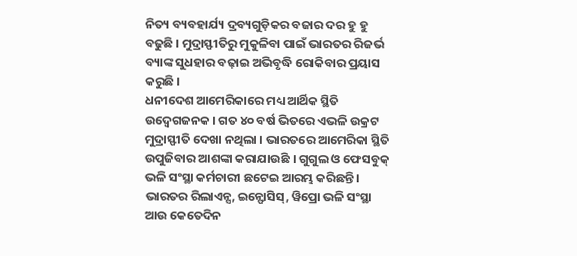ନିତ୍ୟ ବ୍ୟବହାର୍ଯ୍ୟ ଦ୍ରବ୍ୟଗୁଡ଼ିକର ବଜାର ଦର ହୁ ହୁ ବଢୁଛି । ମୁଦ୍ରାସ୍ଫୀତିରୁ ମୁକୁଳିବା ପାଇଁ ଭାରତର ରିଜର୍ଭ ବ୍ୟାଙ୍କ ସୁଧହାର ବଢ଼ାଇ ଅଭିବୃଦ୍ଧି ରୋକିବାର ପ୍ରୟାସ କରୁଛି ।
ଧନୀଦେଶ ଆମେରିକାରେ ମଧ୍ୟ ଆର୍ଥିକ ସ୍ଥିତି ଉଦ୍ବେଗଜନକ । ଗତ ୪୦ ବର୍ଷ ଭିତରେ ଏଭଳି ଉକ୍ରଟ ମୁଦ୍ରାସ୍ଫୀତି ଦେଖା ନଥିଲା । ଭାରତରେ ଆମେରିକା ସ୍ଥିତି ଉପୁଜିବାର ଆଶଙ୍କା କରାଯାଉଛି । ଗୁଗୁଲ ଓ ଫେସବୁକ୍ ଭଳି ସଂସ୍ଥା କର୍ମଚାରୀ ଛଟେଇ ଆରମ୍ଭ କରିଛନ୍ତି । ଭାରତର ରିଲାଏନ୍ସ, ଇନ୍ଫୋସିସ୍, ୱିପ୍ରୋ ଭଳି ସଂସ୍ଥା ଆଉ କେତେଦିନ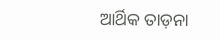ଆର୍ଥିକ ତାଡ଼ନା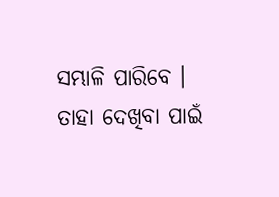ସମ୍ଭାଳି ପାରିବେ । ତାହା ଦେଖିବା ପାଇଁ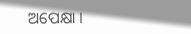ଅପେକ୍ଷା ।